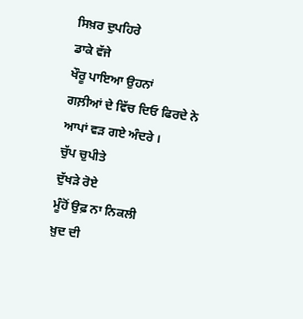ਸਿਖ਼ਰ ਦੁਪਹਿਰੇ
ਡਾਕੇ ਵੱਜੇ
ਖੌਰੂ ਪਾਇਆ ਉਹਨਾਂ
ਗਲ਼ੀਆਂ ਦੇ ਵਿੱਚ ਦਿਓ ਫਿਰਦੇ ਨੇ
ਆਪਾਂ ਵੜ ਗਏ ਅੰਦਰੇ ।
ਚੁੱਪ ਚੁਪੀਤੇ
ਦੁੱਖੜੇ ਰੋਏ
ਮੂੰਹੋਂ ਉਫ਼ ਨਾ ਨਿਕਲੀ
ਖ਼ੁਦ ਦੀ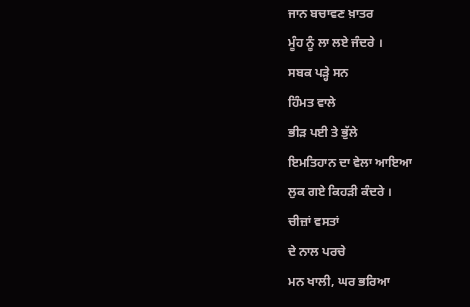ਜਾਨ ਬਚਾਵਣ ਖ਼ਾਤਰ
ਮੂੰਹ ਨੂੰ ਲਾ ਲਏ ਜੰਦਰੇ ।
ਸਬਕ ਪੜ੍ਹੇ ਸਨ
ਹਿੰਮਤ ਵਾਲੇ
ਭੀੜ ਪਈ ਤੇ ਭੁੱਲੇ
ਇਮਤਿਹਾਨ ਦਾ ਵੇਲਾ ਆਇਆ
ਲੁਕ ਗਏ ਕਿਹੜੀ ਕੰਦਰੇ ।
ਚੀਜ਼ਾਂ ਵਸਤਾਂ
ਦੇ ਨਾਲ ਪਰਚੇ
ਮਨ ਖਾਲੀ, ਘਰ ਭਰਿਆ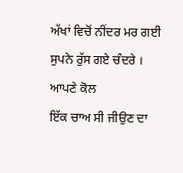ਅੱਖਾਂ ਵਿਚੋਂ ਨੀਂਦਰ ਮਰ ਗਈ
ਸੁਪਨੇ ਰੁੱਸ ਗਏ ਚੰਦਰੇ ।
ਆਪਣੇ ਕੋਲ
ਇੱਕ ਚਾਅ ਸੀ ਜੀਉਣ ਦਾ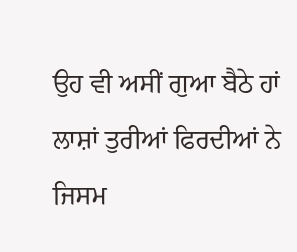ਉਹ ਵੀ ਅਸੀਂ ਗੁਆ ਬੈਠੇ ਹਾਂ
ਲਾਸ਼ਾਂ ਤੁਰੀਆਂ ਫਿਰਦੀਆਂ ਨੇ
ਜਿਸਮ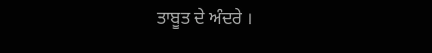ਤਾਬੂਤ ਦੇ ਅੰਦਰੇ ।